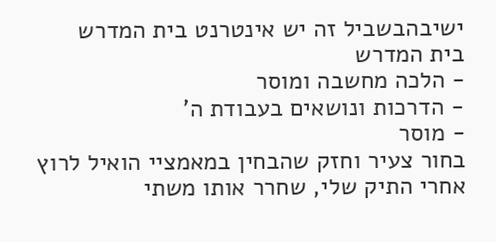ישיבהבשביל זה יש אינטרנט בית המדרש
בית המדרש
- הלכה מחשבה ומוסר
- הדרכות ונושאים בעבודת ה'
- מוסר
בחור צעיר וחזק שהבחין במאמציי הואיל לרוץ אחרי התיק שלי, שחרר אותו משתי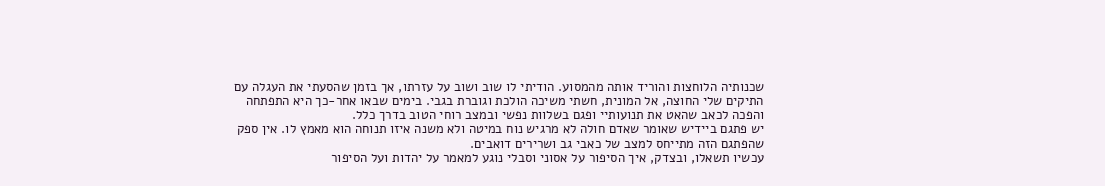שכנותיה הלוחצות והוריד אותה מהמסוע. הודיתי לו שוב ושוב על עזרתו, אך בזמן שהסעתי את העגלה עם התיקים שלי החוצה, אל המונית, חשתי משיכה הולכת וגוברת בגבי. בימים שבאו אחר-כך היא התפתחה והפכה לכאב שהאט את תנועותיי ופגם בשלוות נפשי ובמצב רוחי הטוב בדרך כלל.
יש פתגם ביידיש שאומר שאדם חולה לא מרגיש נוח במיטה ולא משנה איזו תנוחה הוא מאמץ לו. אין ספק שהפתגם הזה מתייחס למצב של כאבי גב ושרירים דואבים.
עכשיו תשאלו, ובצדק, איך הסיפור על אסוני וסבלי נוגע למאמר על יהדות ועל הסיפור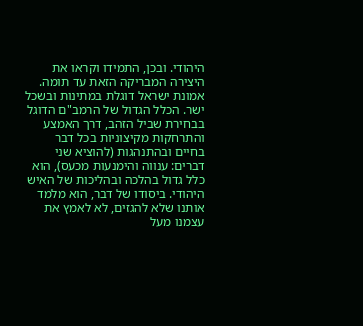היהודי. ובכן, התמידו וקראו את היצירה המבריקה הזאת עד תומה.
אמונת ישראל דוגלת במתינות ובשכל ישר. הכלל הגדול של הרמב"ם הדוגל בבחירת שביל הזהב, דרך האמצע והתרחקות מקיצוניות בכל דבר בחיים ובהתנהגות (להוציא שני דברים: ענווה והימנעות מכעס), הוא כלל גדול בהלכה ובהליכות של האיש היהודי. ביסודו של דבר, הוא מלמד אותנו שלא להגזים, לא לאמץ את עצמנו מעל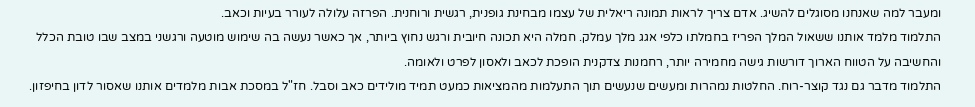ומעבר למה שאנחנו מסוגלים להשיג. אדם צריך לראות תמונה ריאלית של עצמו מבחינת גופנית, רגשית ורוחנית. הפרזה עלולה לעורר בעיות וכאב.
התלמוד מלמד אותנו ששאול המלך הפריז בחמלתו כלפי אגג מלך עמלק. חמלה היא תכונה חיובית ורגש נחוץ ביותר, אך כאשר נעשה בה שימוש מוטעה ורגשני במצב שבו טובת הכלל והחשיבה על הטווח הארוך דורשות גישה מחמירה יותר, רחמנות צדקנית הופכת לכאב ולאסון לפרט ולאומה.
התלמוד מדבר גם נגד קוצר-רוח. החלטות נמהרות ומעשים שנעשים תוך התעלמות מהמציאות כמעט תמיד מולידים כאב וסבל. חז"ל במסכת אבות מלמדים אותנו שאסור לדון בחיפזון.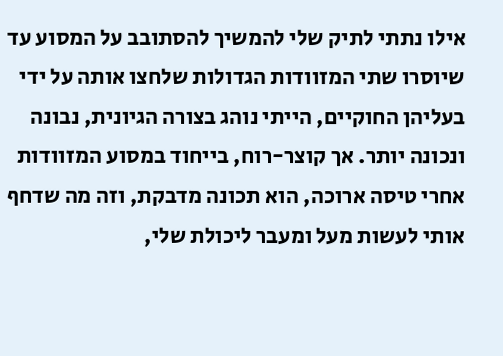אילו נתתי לתיק שלי להמשיך להסתובב על המסוע עד שיוסרו שתי המזוודות הגדולות שלחצו אותה על ידי בעליהן החוקיים, הייתי נוהג בצורה הגיונית, נבונה ונכונה יותר. אך קוצר-רוח, בייחוד במסוע המזוודות אחרי טיסה ארוכה, הוא תכונה מדבקת, וזה מה שדחף אותי לעשות מעל ומעבר ליכולת שלי,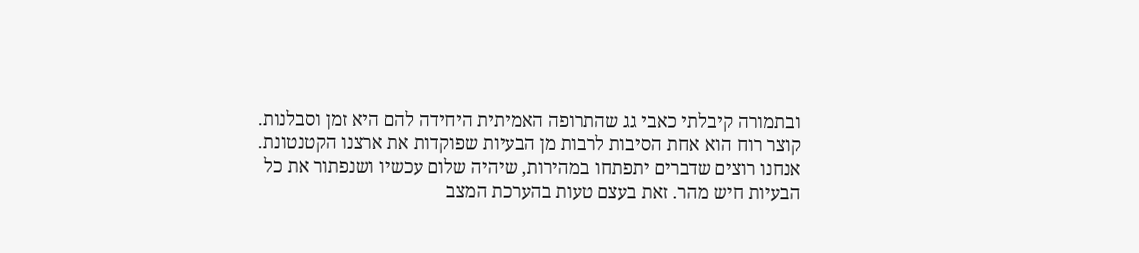ובתמורה קיבלתי כאבי גג שהתרופה האמיתית היחידה להם היא זמן וסבלנות.
קוצר רוח הוא אחת הסיבות לרבות מן הבעיות שפוקדות את ארצנו הקטנטונת. אנחנו רוצים שדברים יתפתחו במהירות, שיהיה שלום עכשיו ושנפתור את כל הבעיות חיש מהר. זאת בעצם טעות בהערכת המצב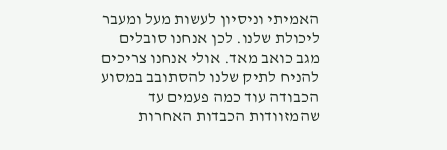האמיתי וניסיון לעשות מעל ומעבר ליכולת שלנו. לכן אנחנו סובלים מגב כואב מאד. אולי אנחנו צריכים להניח לתיק שלנו להסתובב במסוע הכבודה עוד כמה פעמים עד שהמזוודות הכבדות האחרות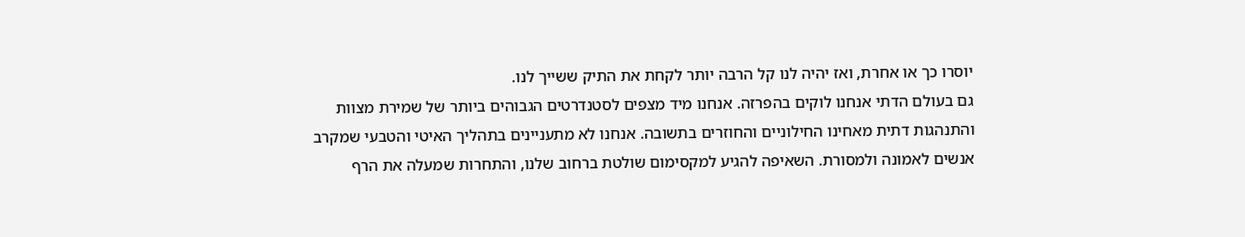יוסרו כך או אחרת, ואז יהיה לנו קל הרבה יותר לקחת את התיק ששייך לנו.
גם בעולם הדתי אנחנו לוקים בהפרזה. אנחנו מיד מצפים לסטנדרטים הגבוהים ביותר של שמירת מצוות והתנהגות דתית מאחינו החילוניים והחוזרים בתשובה. אנחנו לא מתעניינים בתהליך האיטי והטבעי שמקרב אנשים לאמונה ולמסורת. השאיפה להגיע למקסימום שולטת ברחוב שלנו, והתחרות שמעלה את הרף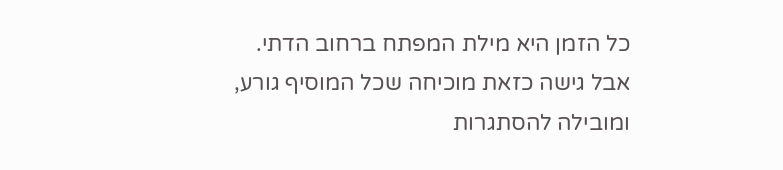כל הזמן היא מילת המפתח ברחוב הדתי. אבל גישה כזאת מוכיחה שכל המוסיף גורע, ומובילה להסתגרות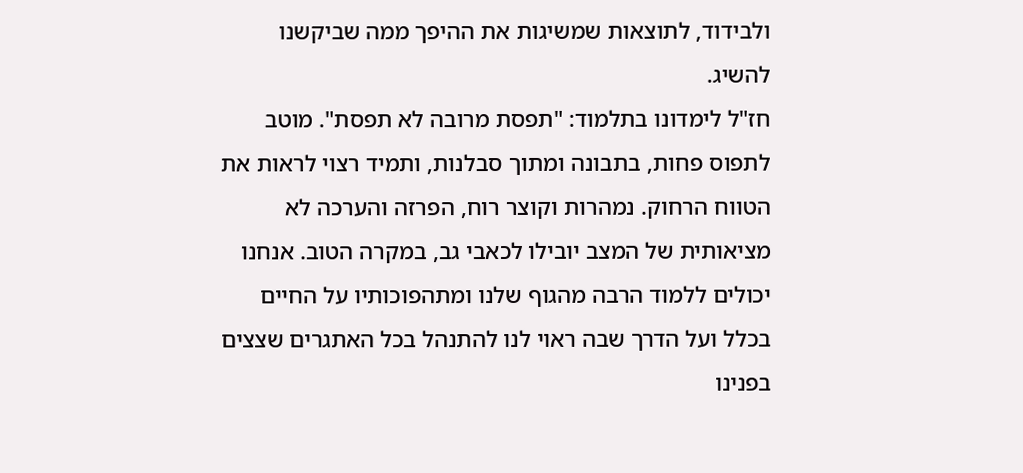ולבידוד, לתוצאות שמשיגות את ההיפך ממה שביקשנו להשיג.
חז"ל לימדונו בתלמוד: "תפסת מרובה לא תפסת". מוטב לתפוס פחות, בתבונה ומתוך סבלנות, ותמיד רצוי לראות את הטווח הרחוק. נמהרות וקוצר רוח, הפרזה והערכה לא מציאותית של המצב יובילו לכאבי גב, במקרה הטוב. אנחנו יכולים ללמוד הרבה מהגוף שלנו ומתהפוכותיו על החיים בכלל ועל הדרך שבה ראוי לנו להתנהל בכל האתגרים שצצים בפנינו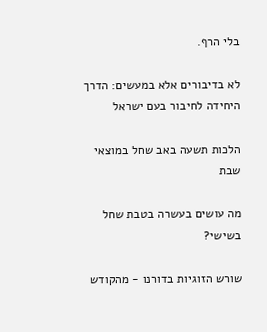בלי הרף.

לא בדיבורים אלא במעשים: הדרך היחידה לחיבור בעם ישראל

הלכות תשעה באב שחל במוצאי שבת

מה עושים בעשרה בטבת שחל בשישי?

שורש הזוגיות בדורנו - מהקודש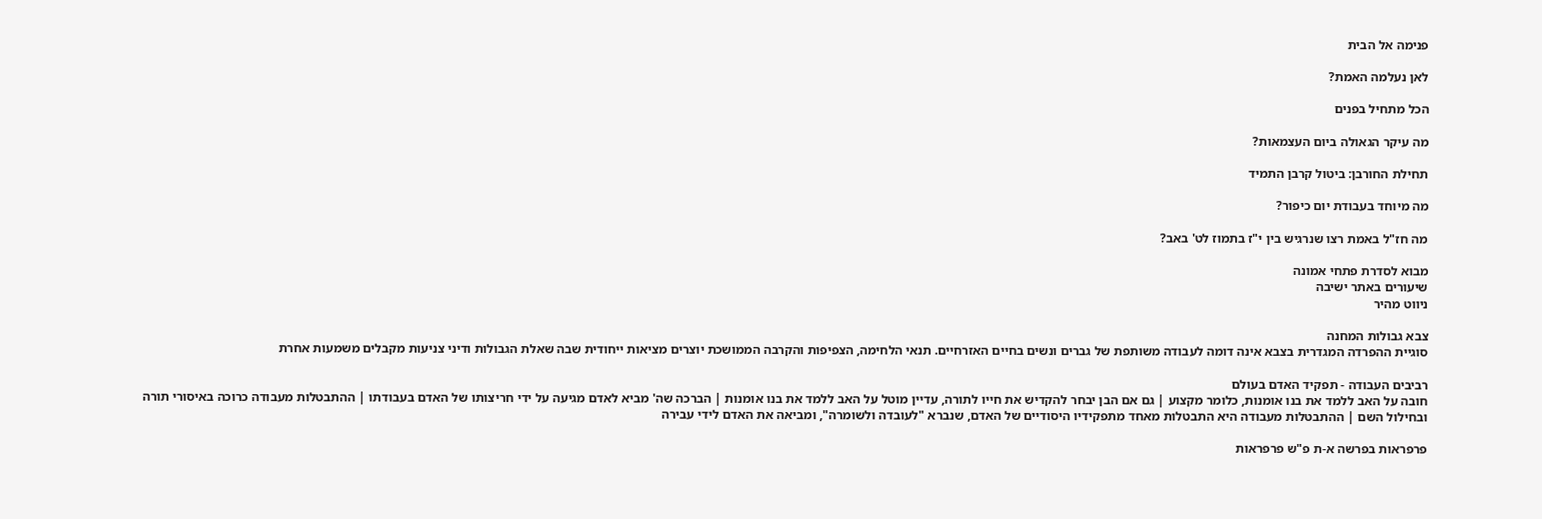פנימה אל הבית

לאן נעלמה האמת?

הכל מתחיל בפנים

מה עיקר הגאולה ביום העצמאות?

תחילת החורבן: ביטול קרבן התמיד

מה מיוחד בעבודת יום כיפור?

מה חז"ל באמת רצו שנרגיש בין י"ז בתמוז לט' באב?

מבוא לסדרת פתחי אמונה
שיעורים באתר ישיבה
ניווט מהיר

צבא גבולות המחנה
סוגיית ההפרדה המגדרית בצבא אינה דומה לעבודה משותפת של גברים ונשים בחיים האזרחיים. תנאי הלחימה, הצפיפות והקרבה הממושכת יוצרים מציאות ייחודית שבה שאלת הגבולות ודיני צניעות מקבלים משמעות אחרת

רביבים העבודה - תפקיד האדם בעולם
חובה על האב ללמד את בנו אומנות, כלומר מקצוע | גם אם הבן יבחר להקדיש את חייו לתורה, עדיין מוטל על האב ללמד את בנו אומנות | הברכה שה' מביא לאדם מגיעה על ידי חריצותו של האדם בעבודתו | ההתבטלות מעבודה כרוכה באיסורי תורה ובחילול השם | ההתבטלות מעבודה היא התבטלות מאחד מתפקידיו היסודיים של האדם, שנברא "לעובדה ולשומרה", ומביאה את האדם לידי עבירה

פרפראות בפרשה א-ת פ"ש פרפראות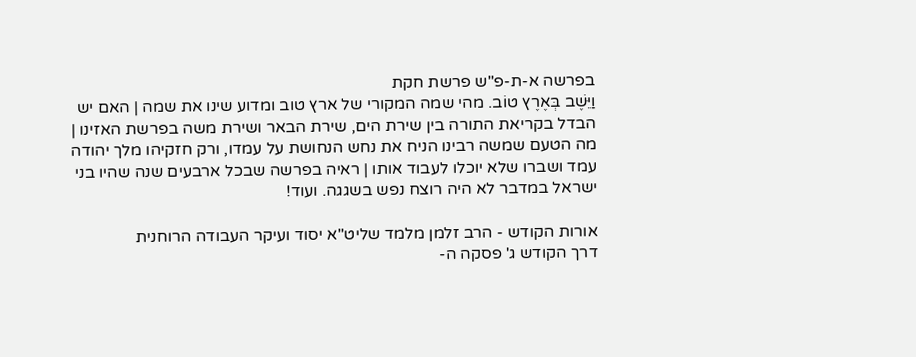בפרשה א-ת-פ"ש פרשת חקת
וַיֵּשֶׁב בְּאֶרֶץ טוֹב. מהי שמה המקורי של ארץ טוב ומדוע שינו את שמה | האם יש הבדל בקריאת התורה בין שירת הים, שירת הבאר ושירת משה בפרשת האזינו | מה הטעם שמשה רבינו הניח את נחש הנחושת על עמדו, ורק חזקיהו מלך יהודה עמד ושברו שלא יוכלו לעבוד אותו | ראיה בפרשה שבכל ארבעים שנה שהיו בני ישראל במדבר לא היה רוצח נפש בשגגה. ועוד!

אורות הקודש - הרב זלמן מלמד שליט"א יסוד ועיקר העבודה הרוחנית
דרך הקודש ג' פסקה ה-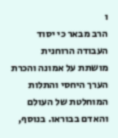ו
הרב מבאר כי יסוד העבודה הרוחנית מושתת על אמונה והכרת הערך היחסי והתלות המוחלטת של העולם והאדם בבוראו. בנוסף,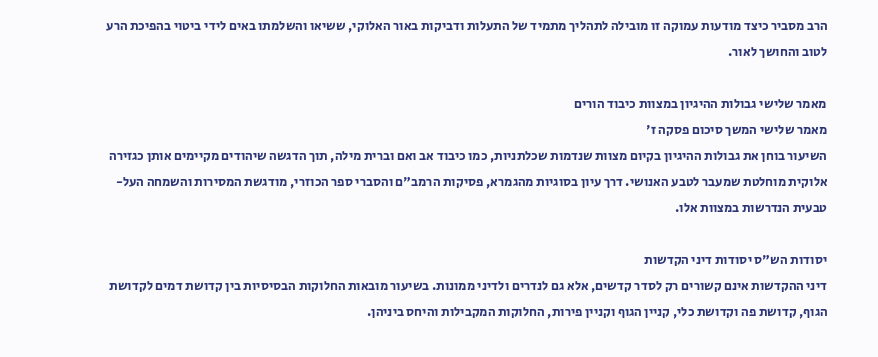הרב מסביר כיצד מודעות עמוקה זו מובילה לתהליך מתמיד של התעלות ודביקות באור האלוקי, ששיאו והשלמתו באים לידי ביטוי בהפיכת הרע לטוב והחושך לאור.

מאמר שלישי גבולות ההיגיון במצוות כיבוד הורים
מאמר שלישי המשך סיכום פסקה ז'
השיעור בוחן את גבולות ההיגיון בקיום מצוות שנדמות שכלתניות, כמו כיבוד אב ואם וברית מילה, תוך הדגשה שיהודים מקיימים אותן כגזירה אלוקית מוחלטת שמעבר לטבע האנושי. דרך עיון בסוגיות מהגמרא, פסיקות הרמב"ם והסברי ספר הכוזרי, מודגשת המסירות והשמחה העל-טבעית הנדרשות במצוות אלו.

יסודות הש"ס יסודות דיני הקדשות
דיני ההקדשות אינם קשורים רק לסדר קדשים, אלא גם לנדרים ולדיני ממונות. בשיעור מובאות החלוקות הבסיסיות בין קדושת דמים לקדושת הגוף, קדושת פה וקדושת כלי, קניין הגוף וקניין פירות, החלוקות המקבילות והיחס ביניהן.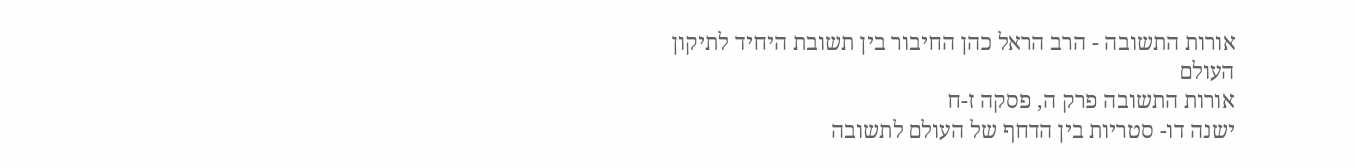אורות התשובה - הרב הראל כהן החיבור בין תשובת היחיד לתיקון העולם
אורות התשובה פרק ה, פסקה ז-ח
ישנה דו- סטריות בין הדחף של העולם לתשובה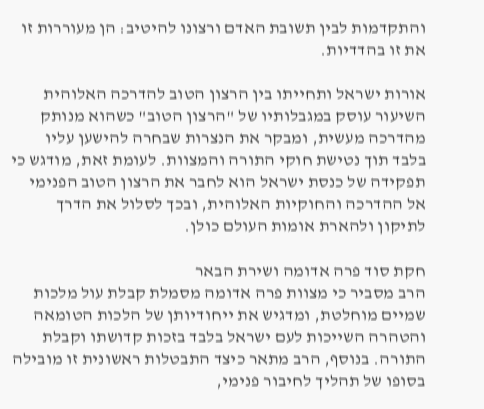והתקדמות לבין תשובת האדם ורצונו להיטיב: הן מעוררות זו את זו בהדדיות.

אורות ישראל ותחייתו בין הרצון הטוב להדרכה האלוהית
השיעור עוסק במגבלותיו של "הרצון הטוב" כשהוא מנותק מהדרכה מעשית, ומבקר את הנצרות שבחרה להישען עליו בלבד תוך נטישת חוקי התורה והמצוות. לעומת זאת, מודגש כי תפקידה של כנסת ישראל הוא לחבר את הרצון הטוב הפנימי אל ההדרכה והחוקיות האלוהית, ובכך לסלול את הדרך לתיקון ולהארת אומות העולם כולן.

חקת סוד פרה אדומה ושירת הבאר
הרב מסביר כי מצוות פרה אדומה מסמלת קבלת עול מלכות שמיים מוחלטת, ומדגיש את ייחודיותן של הלכות הטומאה והטהרה השייכות לעם ישראל בלבד בזכות קדושתו וקבלת התורה. בנוסף, הרב מתאר כיצד התבטלות ראשונית זו מובילה בסופו של תהליך לחיבור פנימי,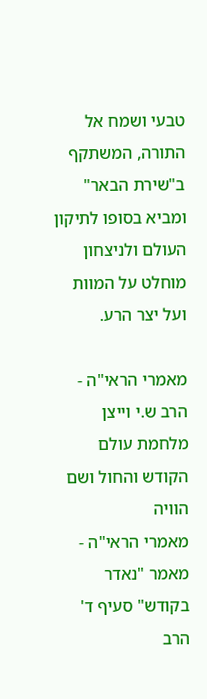טבעי ושמח אל התורה, המשתקף ב"שירת הבאר" ומביא בסופו לתיקון העולם ולניצחון מוחלט על המוות ועל יצר הרע.

מאמרי הראי"ה - הרב ש.י וייצן מלחמת עולם הקודש והחול ושם הוויה
מאמרי הראי"ה - מאמר "נאדר בקודש" סעיף ד'
הרב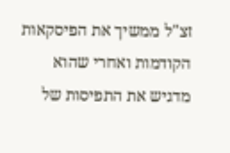זצ"ל ממשיך את הפיסקאות הקודמות ואחרי שהוא מדגיש את התפיסות של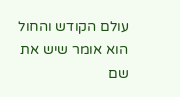עולם הקודש והחול הוא אומר שיש את שם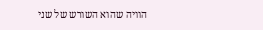הוויה שהוא השורש של שני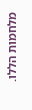מלחמות הללו.